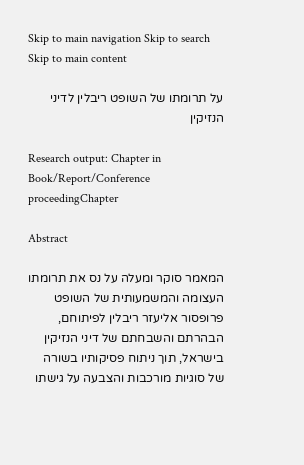Skip to main navigation Skip to search Skip to main content

על תרומתו של השופט ריבלין לדיני הנזיקין

Research output: Chapter in Book/Report/Conference proceedingChapter

Abstract

המאמר סוקר ומעלה על נס את תרומתו העצומה והמשמעותית של השופט פרופסור אליעזר ריבלין לפיתוחם, הבהרתם והשבחתם של דיני הנזיקין בישראל, תוך ניתוח פסיקותיו בשורה של סוגיות מורכבות והצבעה על גישתו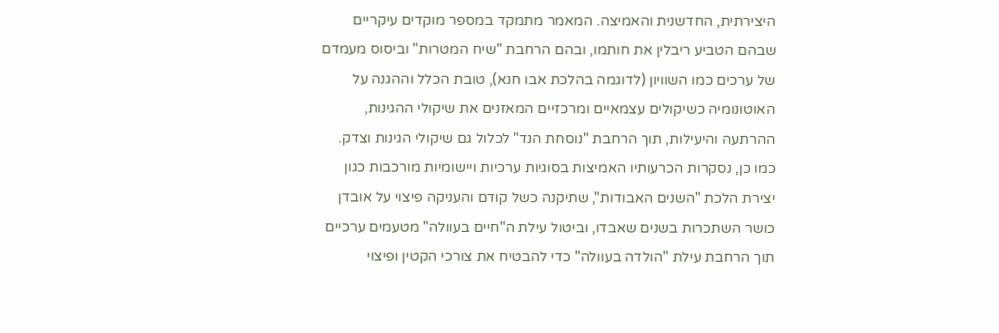היצירתית, החדשנית והאמיצה. המאמר מתמקד במספר מוקדים עיקריים שבהם הטביע ריבלין את חותמו, ובהם הרחבת "שיח המטרות" וביסוס מעמדם של ערכים כמו השוויון (לדוגמה בהלכת אבו חנא), טובת הכלל וההגנה על האוטונומיה כשיקולים עצמאיים ומרכזיים המאזנים את שיקולי ההגינות, ההרתעה והיעילות, תוך הרחבת "נוסחת הנד" לכלול גם שיקולי הגינות וצדק. כמו כן, נסקרות הכרעותיו האמיצות בסוגיות ערכיות ויישומיות מורכבות כגון יצירת הלכת "השנים האבודות", שתיקנה כשל קודם והעניקה פיצוי על אובדן כושר השתכרות בשנים שאבדו, וביטול עילת ה"חיים בעוולה" מטעמים ערכיים תוך הרחבת עילת "הולדה בעוולה" כדי להבטיח את צורכי הקטין ופיצוי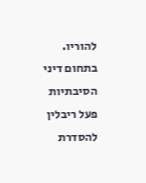להוריו. בתחום דיני הסיבתיות פעל ריבלין להסדרת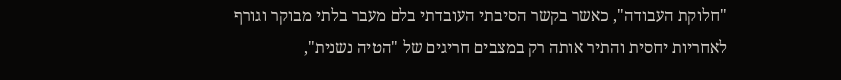"חלוקת העבודה", כאשר בקשר הסיבתי העובדתי בלם מעבר בלתי מבוקר וגורף לאחריות יחסית והתיר אותה רק במצבים חריגים של "הטיה נשנית",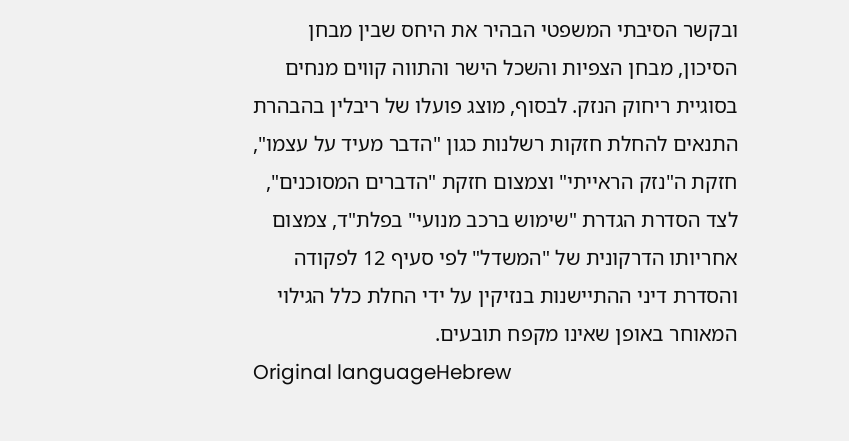ובקשר הסיבתי המשפטי הבהיר את היחס שבין מבחן הסיכון, מבחן הצפיות והשכל הישר והתווה קווים מנחים בסוגיית ריחוק הנזק. לבסוף, מוצג פועלו של ריבלין בהבהרת התנאים להחלת חזקות רשלנות כגון "הדבר מעיד על עצמו", חזקת ה"נזק הראייתי" וצמצום חזקת "הדברים המסוכנים", לצד הסדרת הגדרת "שימוש ברכב מנועי" בפלת"ד, צמצום אחריותו הדרקונית של "המשדל" לפי סעיף 12 לפקודה והסדרת דיני ההתיישנות בנזיקין על ידי החלת כלל הגילוי המאוחר באופן שאינו מקפח תובעים.
Original languageHebrew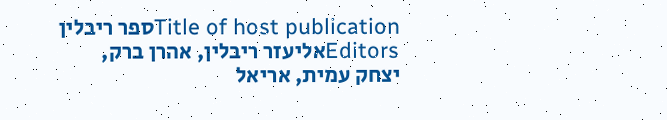Title of host publicationספר ריבלין
Editorsאליעזר ריבלין, אהרן ברק, יצחק עמית, אריאל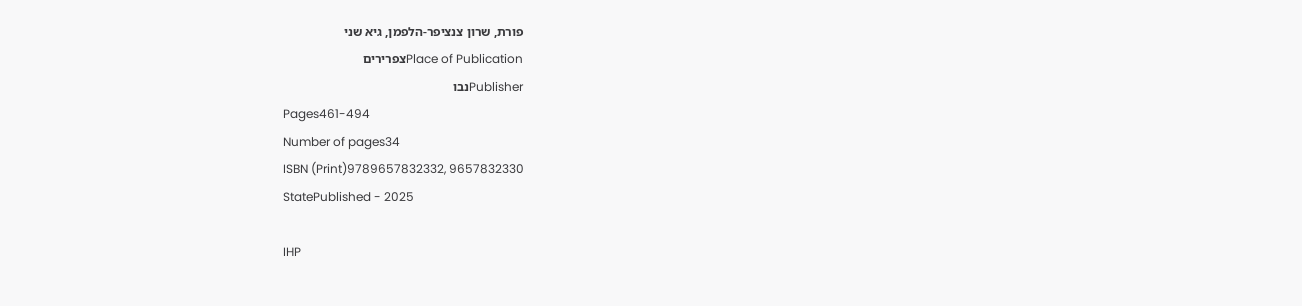פורת, שרון צנציפר-הלפמן, גיא שני
Place of Publicationצפרירים
Publisherנבו
Pages461-494
Number of pages34
ISBN (Print)9789657832332, 9657832330
StatePublished - 2025

IHP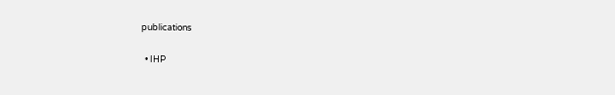publications

  • IHP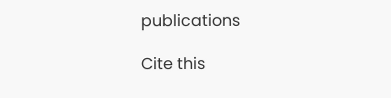publications

Cite this